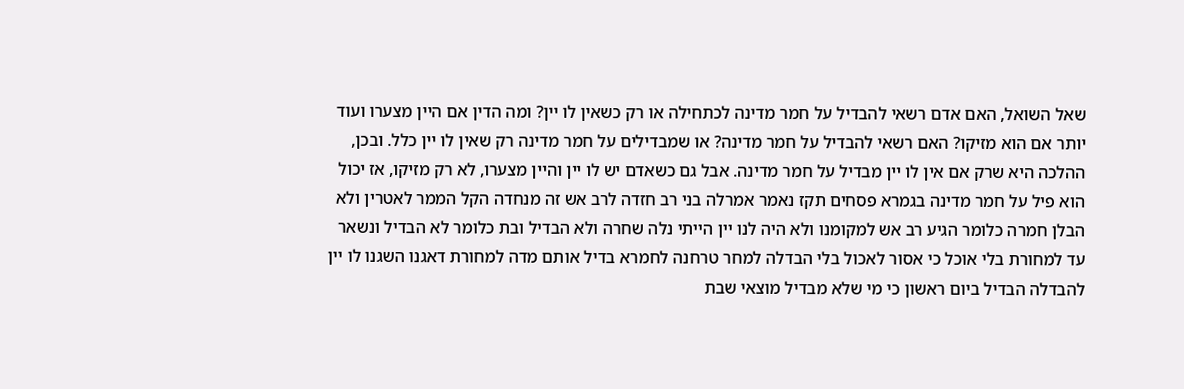שאל השואל, האם אדם רשאי להבדיל על חמר מדינה לכתחילה או רק כשאין לו יין? ומה הדין אם היין מצערו ועוד יותר אם הוא מזיקו? האם רשאי להבדיל על חמר מדינה? או שמבדילים על חמר מדינה רק שאין לו יין כלל. ובכן, ההלכה היא שרק אם אין לו יין מבדיל על חמר מדינה. אבל גם כשאדם יש לו יין והיין מצערו, לא רק מזיקו, אז יכול הוא פיל על חמר מדינה בגמרא פסחים תקז נאמר אמרלה בני רב חזדה לרב אש זה מנחדה הקל הממר לאטרין ולא הבלן חמרה כלומר הגיע רב אש למקומנו ולא היה לנו יין הייתי נלה שחרה ולא הבדיל ובת כלומר לא הבדיל ונשאר עד למחורת בלי אוכל כי אסור לאכול בלי הבדלה למחר טרחנה לחמרא בדיל אותם מדה למחורת דאגנו השגנו לו יין להבדלה הבדיל ביום ראשון כי מי שלא מבדיל מוצאי שבת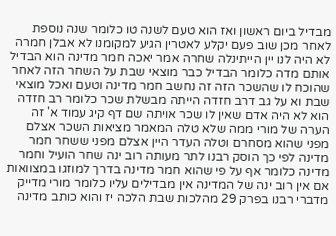מבדיל ביום ראשון ואז הוא טעם לשנה טו כלומר שנה נוספת לאחר מכן שוב פעם יקלע לאטרין הגיע למקומנו לא אבלן חמרה לא היה לנו יין הייתינלה שחרה אמר יאכה חמר מדינה הוא הבדיל אותם מדה כלומר הבדיל כבר מוצאי שבת על השחר הזה לאחר שהוכח לו שהשכר הזה זה נחשב חמר מדינה וטעם ואכל מוצאי שבת וא על גב דרב חזדה הייתה מבשלת שכר כלומר רב חזדה הוא לא היה אדם שאין לו שכר אויתה שם דף קיג עמוד א' זה הערה של מורי ממה שלא טלה המאמר מציאות השכר אצלם מפני שהוא מסחרם וטלה העדר היין אצלם מפני ששחר חמר מדינה לפי כך הוסק רבנו לתר מעותה רוב ינה שחר הועיל וחמר מדינה כלומר אף על פי שהוא חמר מדינה בדרך למוזגו במצוואות אם אין רוב ינה של המדינה אין מבדילים עליו כלומר מורי מדייק מדברי רבנו בפרק 29 מהלכות שבת הלכה יז והוא כותב מדינה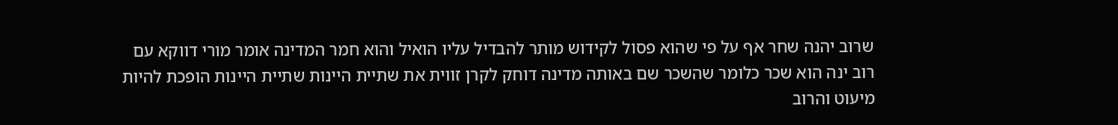שרוב יהנה שחר אף על פי שהוא פסול לקידוש מותר להבדיל עליו הואיל והוא חמר המדינה אומר מורי דווקא עם רוב ינה הוא שכר כלומר שהשכר שם באותה מדינה דוחק לקרן זווית את שתיית היינות שתיית היינות הופכת להיות מיעוט והרוב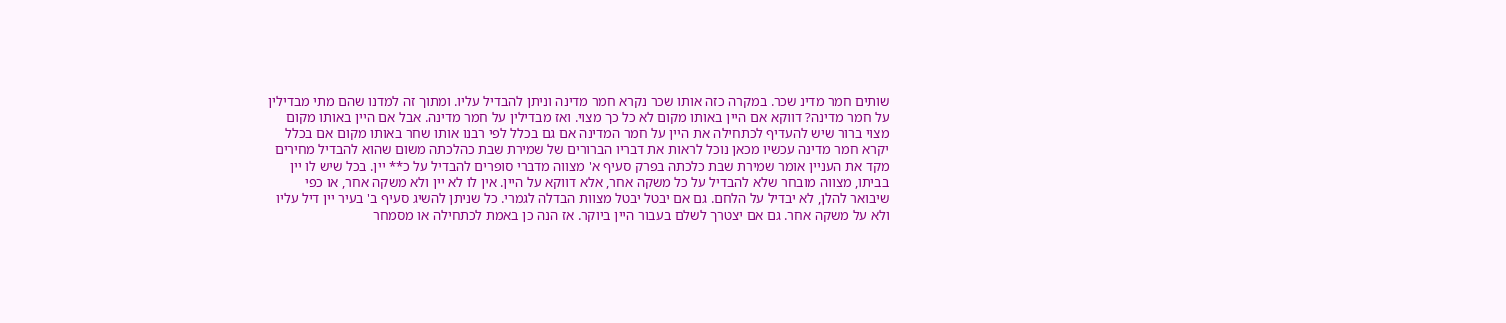שותים חמר מדינ שכר. במקרה כזה אותו שכר נקרא חמר מדינה וניתן להבדיל עליו. ומתוך זה למדנו שהם מתי מבדילין על חמר מדינה? דווקא אם היין באותו מקום לא כל כך מצוי. ואז מבדילין על חמר מדינה. אבל אם היין באותו מקום מצוי ברור שיש להעדיף לכתחילה את היין על חמר המדינה אם גם בכלל לפי רבנו אותו שחר באותו מקום אם בכלל יקרא חמר מדינה עכשיו מכאן נוכל לראות את דבריו הברורים של שמירת שבת כהלכתה משום שהוא להבדיל מחירים מקד את העניין אומר שמירת שבת כלכתה בפרק סעיף א' מצווה מדברי סופרים להבדיל על כ** יין. בכל שיש לו יין בביתו, מצווה מובחר שלא להבדיל על כל משקה אחר, אלא דווקא על היין. אין לו לא יין ולא משקה אחר, או כפי שיבואר להלן, לא יבדיל על הלחם. גם אם יבטל יבטל מצוות הבדלה לגמרי. כל שניתן להשיג סעיף ב' בעיר יין דיל עליו ולא על משקה אחר. גם אם יצטרך לשלם בעבור היין ביוקר. אז הנה כן באמת לכתחילה או מסמחר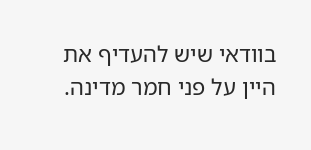בוודאי שיש להעדיף את היין על פני חמר מדינה.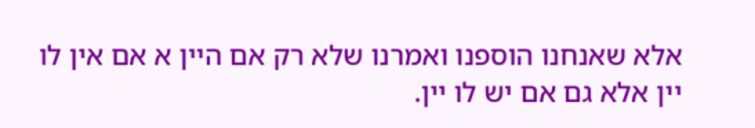אלא שאנחנו הוספנו ואמרנו שלא רק אם היין א אם אין לו יין אלא גם אם יש לו יין.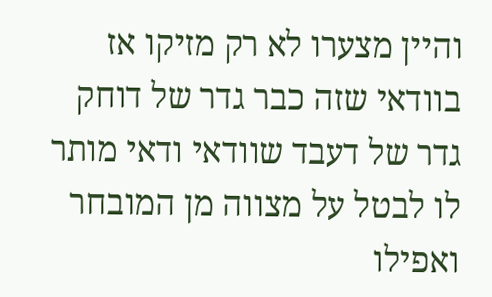והיין מצערו לא רק מזיקו אז בוודאי שזה כבר גדר של דוחק גדר של דעבד שוודאי ודאי מותר לו לבטל על מצווה מן המובחר ואפילו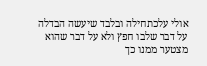אולי עלכתחילה ובלבד שיעשה הבדלה על דבר שלבו חפץ ולא על דבר שהוא מצטער ממנו כך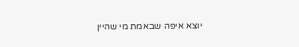יוצא איפה שבאמת מי שהיין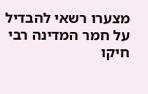מצערו רשאי להבדיל על חמר המדינה רבי חיקו